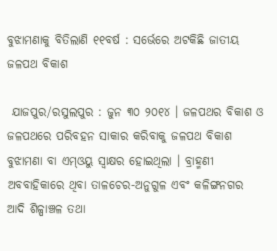ବୁଝାମଣାକୁ ବିତିଲାଣି ୧୧ବର୍ଷ : ସର୍ଭେରେ ଅଟକିଛି ଜାତୀୟ ଜଳପଥ ବିକାଶ

 ଯାଜପୁର/ରସୁଲପୁର : ଜୁନ ୩୦ ୨୦୧୪ । ଜଳପଥର ବିକାଶ ଓ ଜଳପଥରେ ପରିବହନ ସାକାର କରିବାକୁ ଜଳପଥ ବିକାଶ ବୁଝାମଣା ବା ଏମ୍ଓୟୁ ସ୍ୱାକ୍ଷର ହୋଇଥିଲା । ବ୍ରାହ୍ମଣୀ ଅବବାହିକାରେ ଥିବା ତାଳଚେର-ଅନୁଗୁଳ ଏବଂ କଳିଙ୍ଗନଗର ଆଦି ଶିଳ୍ପାଞ୍ଚଳ ତଥା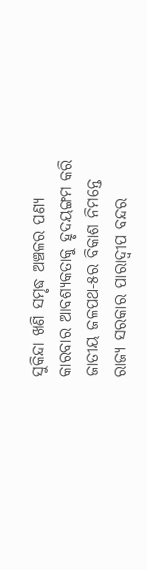ସୁକିନ୍ଦା ଖଣି ସମୃଦ୍ଧ ଅଞ୍ଚଳର ପଣ୍ୟ କାରବାର ଆବଶ୍ୟକତାକୁ ହୃଦୟଙ୍ଗମ କରି ଜାତୀୟ ଜଳପଥ-୫ର ବିକାଶ ନିମନ୍ତେ ରାଜ୍ୟ ସରକାର ପାରାଦ୍ୱୀପ ବନ୍ଦର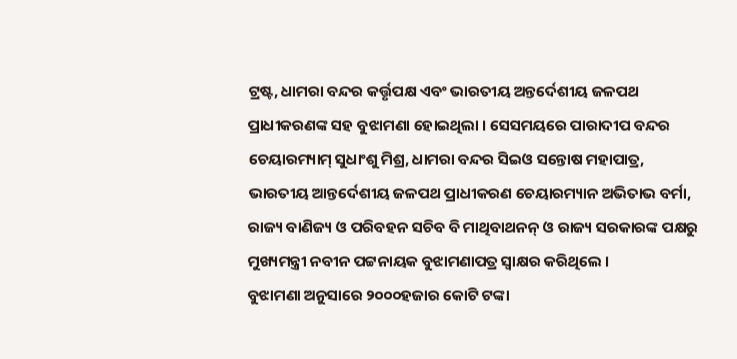ଟ୍ରଷ୍ଟ, ଧାମରା ବନ୍ଦର କର୍ତ୍ତୃପକ୍ଷ ଏବଂ ଭାରତୀୟ ଅନ୍ତର୍ଦେଶୀୟ ଜଳପଥ ପ୍ରାଧୀକରଣଙ୍କ ସହ ବୁଝାମଣା ହୋଇଥିଲା । ସେସମୟରେ ପାରାଦୀପ ବନ୍ଦର ଚେୟାରମ୍ୟାମ୍ ସୁଧାଂଶୁ ମିଶ୍ର, ଧାମରା ବନ୍ଦର ସିଇଓ ସନ୍ତୋଷ ମହାପାତ୍ର, ଭାରତୀୟ ଆନ୍ତର୍ଦେଶୀୟ ଜଳପଥ ପ୍ରାଧୀକରଣ ଚେୟାରମ୍ୟାନ ଅଭିତାଭ ବର୍ମା, ରାଜ୍ୟ ବାଣିଜ୍ୟ ଓ ପରିବହନ ସଚିବ ବି ମାଥିବାଥନନ୍ ଓ ରାଜ୍ୟ ସରକାରଙ୍କ ପକ୍ଷରୁ ମୁଖ୍ୟମନ୍ତ୍ରୀ ନବୀନ ପଟ୍ଟନାୟକ ବୁଝାମଣାପତ୍ର ସ୍ୱାକ୍ଷର କରିଥିଲେ ।
ବୁଝାମଣା ଅନୁସାରେ ୨୦୦୦ହଜାର କୋଟି ଟଙ୍କା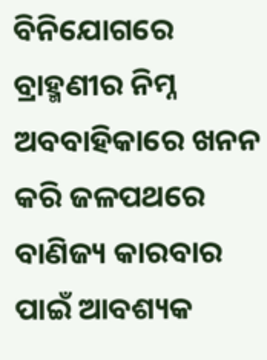ବିନିଯୋଗରେ ବ୍ରାହ୍ମଣୀର ନିମ୍ନ ଅବବାହିକାରେ ଖନନ କରି ଜଳପଥରେ ବାଣିଜ୍ୟ କାରବାର ପାଇଁ ଆବଶ୍ୟକ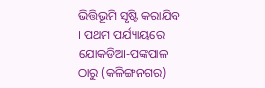ଭିତ୍ତିଭୂମି ସୃଷ୍ଟି କରାଯିବ । ପଥମ ପର୍ଯ୍ୟାୟରେ ଯୋକଡିଆ-ପଙ୍କପାଳ ଠାରୁ (କଳିଙ୍ଗନଗର)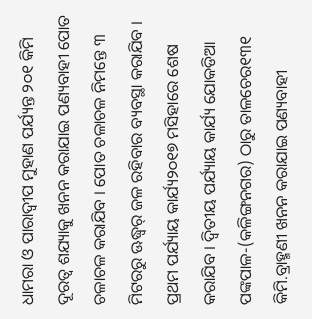ଧାମରା ଓ ପାରାଦ୍ୱୀପ ମୁହାଣ ପର୍ଯ୍ୟନ୍ତ ୨୦୧ କିମି ଦୂରତ୍ୱ ଶଯ୍ୟାକୁ ଖନନ କରାଯାଇ ପଣ୍ୟବାହୀ ପୋତ ଚଳାଚଳ କରାଯିବ । ପୋତ ଚଳାଚଳ ନିମନ୍ତେ ୩ ମିଟରରୁ ଊଦ୍ଧ୍ୱର୍ ଜଳ ରହିବାର ବ୍ୟବସ୍ଥା କରାଯିବ । ପ୍ରଥମ ପର୍ଯ୍ୟାୟ କାର୍ଯ୍ୟ୨୦୧୭ ମସିହାରେ ଶେଷ କରାଯିବ । ଦ୍ୱିତୀୟ ପର୍ଯ୍ୟାୟ କାର୍ଯ୍ୟ ଯୋକଡିଆ ପଙ୍କପାଳ-(କଳିଙ୍ଗନଗର) ଠାରୁ ତାଳଚେର୧୩୧ କିମି.ବ୍ରାହ୍ମଣୀ ଖନନ କରାଯାଇ ପଣ୍ୟବାହୀ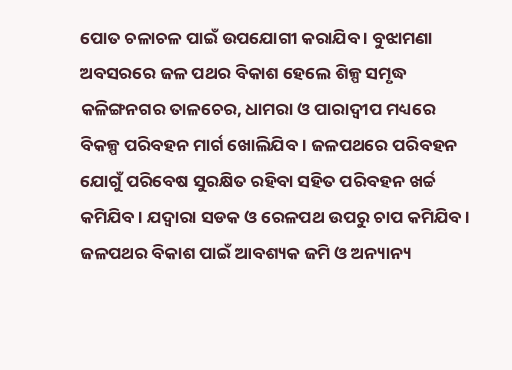ପୋତ ଚଳାଚଳ ପାଇଁ ଉପଯୋଗୀ କରାଯିବ । ବୁଝାମଣା ଅବସରରେ ଜଳ ପଥର ବିକାଶ ହେଲେ ଶିଳ୍ପ ସମୃଦ୍ଧ କଳିଙ୍ଗନଗର ତାଳଚେର, ଧାମରା ଓ ପାରାଦ୍ୱୀପ ମଧ୍ୟରେ ବିକଳ୍ପ ପରିବହନ ମାର୍ଗ ଖୋଲିଯିବ । ଜଳପଥରେ ପରିବହନ ଯୋଗୁଁ ପରିବେଷ ସୁରକ୍ଷିତ ରହିବା ସହିତ ପରିବହନ ଖର୍ଚ୍ଚ କମିଯିବ । ଯଦ୍ୱାରା ସଡକ ଓ ରେଳପଥ ଉପରୁ ଚାପ କମିଯିବ । ଜଳପଥର ବିକାଶ ପାଇଁ ଆବଶ୍ୟକ ଜମି ଓ ଅନ୍ୟାନ୍ୟ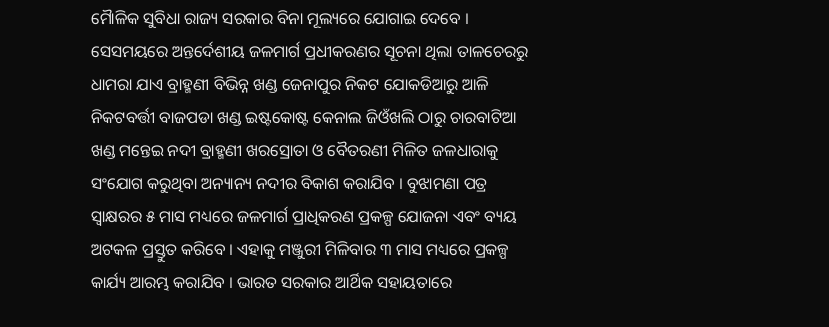ମୈାଳିକ ସୁବିଧା ରାଜ୍ୟ ସରକାର ବିନା ମୂଲ୍ୟରେ ଯୋଗାଇ ଦେବେ । ସେସମୟରେ ଅନ୍ତର୍ଦେଶୀୟ ଜଳମାର୍ଗ ପ୍ରଧୀକରଣର ସୂଚନା ଥିଲା ତାଳଚେରରୁ ଧାମରା ଯାଏ ବ୍ରାହ୍ମଣୀ ବିଭିନ୍ନ ଖଣ୍ଡ ଜେନାପୁର ନିକଟ ଯୋକଡିଆରୁ ଆଳି ନିକଟବର୍ତ୍ତୀ ବାଜପଡା ଖଣ୍ଡ ଇଷ୍ଟକୋଷ୍ଟ କେନାଲ ଜିଓଁଖଲି ଠାରୁ ଚାରବାଟିଆ ଖଣ୍ଡ ମନ୍ତେଇ ନଦୀ ବ୍ରାହ୍ମଣୀ ଖରସ୍ରୋତା ଓ ବୈତରଣୀ ମିଳିତ ଜଳଧାରାକୁ ସଂଯୋଗ କରୁଥିବା ଅନ୍ୟାନ୍ୟ ନଦୀର ବିକାଶ କରାଯିବ । ବୁଝାମଣା ପତ୍ର ସ୍ୱାକ୍ଷରର ୫ ମାସ ମଧ୍ୟରେ ଜଳମାର୍ଗ ପ୍ରାଧିକରଣ ପ୍ରକଳ୍ପ ଯୋଜନା ଏବଂ ବ୍ୟୟ ଅଟକଳ ପ୍ରସ୍ତୁତ କରିବେ । ଏହାକୁ ମଞ୍ଜୁରୀ ମିଳିବାର ୩ ମାସ ମଧ୍ୟରେ ପ୍ରକଳ୍ପ କାର୍ଯ୍ୟ ଆରମ୍ଭ କରାଯିବ । ଭାରତ ସରକାର ଆର୍ଥିକ ସହାୟତାରେ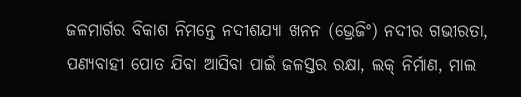ଜଳମାର୍ଗର ବିକାଶ ନିମନ୍ତେ ନଦୀଶଯ୍ୟା ଖନନ (ଭ୍ରେଜିଂ) ନଦୀର ଗଭୀରତା, ପଣ୍ୟବାହୀ ପୋତ ଯିବା ଆସିବା ପାଇଁ ଜଳସ୍ତର ରକ୍ଷା, ଲକ୍ ନିର୍ମାଣ, ମାଲ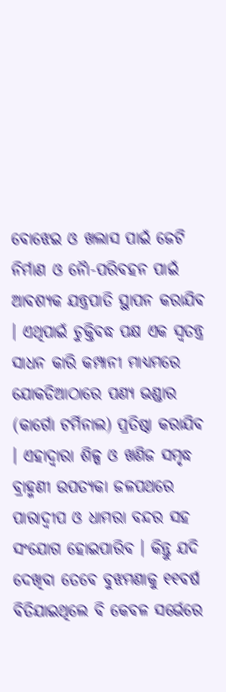ବୋଝେଇ ଓ ଖଲାସ ପାଇଁ ଜେଟି ନିର୍ମାଣ ଓ ନୈା-ପରିବହନ ପାଇଁ ଆବଶ୍ୟକ ଯନ୍ତ୍ରପାତି ସ୍ଥାପନ କରାଯିବ । ଏଥିପାଇଁ ଚୁକ୍ତିବଦ୍ଧ ପକ୍ଷ ଏକ ସ୍ୱତନ୍ତ୍ର ସାଧନ କାରି କମ୍ପାନୀ ମାଧ୍ୟମରେ ଯୋକଡିଆଠାରେ ପଣ୍ୟ ଭଣ୍ଡାର (କାର୍ଗୋ ଟର୍ମିନାଲ) ପ୍ରତିଷ୍ଠା କରାଯିବ । ଏହାଦ୍ୱାରା ଶିଳ୍ପ ଓ ଖଣିଜ ସମୃଦ୍ଧ ବ୍ରାହ୍ମଣୀ ଉପତ୍ୟକା ଜଳପଥରେ ପାରାଦ୍ୱୀପ ଓ ଧାମରା ବନ୍ଦର ସହ ସଂଯୋଗ ହୋଇପାରିବ । କିନ୍ତୁ ଯଦି ଦେଖିବା ତେବେ ବୁଝମଣାକୁ ୧୧ବର୍ଷ ବିତିଯାଇଥିଲେ ବି କେବଳ ସର୍ଭେରେ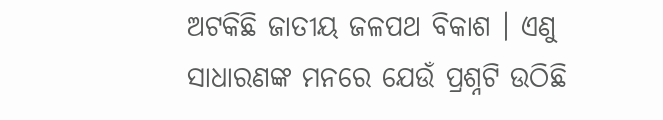ଅଟକିଛି ଜାତୀୟ ଜଳପଥ ବିକାଶ । ଏଣୁ ସାଧାରଣଙ୍କ ମନରେ ଯେଉଁ ପ୍ରଶ୍ନଟି ଉଠିଛି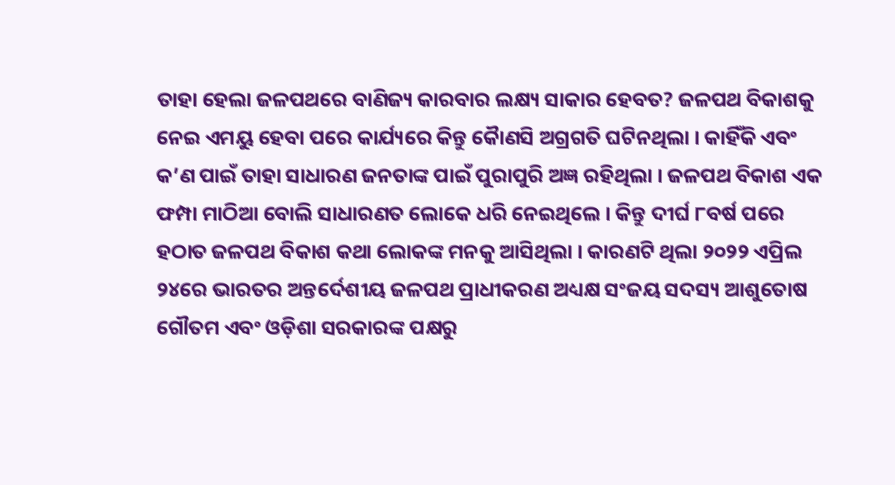ତାହା ହେଲା ଜଳପଥରେ ବାଣିଜ୍ୟ କାରବାର ଲକ୍ଷ୍ୟ ସାକାର ହେବତ? ଜଳପଥ ବିକାଶକୁ ନେଇ ଏମୟୁ ହେବା ପରେ କାର୍ଯ୍ୟରେ କିନ୍ତୁ କୈାଣସି ଅଗ୍ରଗତି ଘଟିନଥିଲା । କାହିଁକି ଏବଂ କ’ଣ ପାଇଁ ତାହା ସାଧାରଣ ଜନତାଙ୍କ ପାଇଁ ପୁରାପୁରି ଅଜ୍ଞ ରହିଥିଲା । ଜଳପଥ ବିକାଶ ଏକ ଫମ୍ପା ମାଠିଆ ବୋଲି ସାଧାରଣତ ଲୋକେ ଧରି ନେଇଥିଲେ । କିନ୍ତୁ ଦୀର୍ଘ ୮ବର୍ଷ ପରେ ହଠାତ ଜଳପଥ ବିକାଶ କଥା ଲୋକଙ୍କ ମନକୁ ଆସିଥିଲା । କାରଣଟି ଥିଲା ୨୦୨୨ ଏପ୍ରିଲ ୨୪ରେ ଭାରତର ଅନ୍ତର୍ଦେଶୀୟ ଜଳପଥ ପ୍ରାଧୀକରଣ ଅଧ୍ୟକ୍ଷ ସଂଜୟ ସଦସ୍ୟ ଆଶୁତୋଷ ଗୌତମ ଏବଂ ଓଡ଼ିଶା ସରକାରଙ୍କ ପକ୍ଷରୁ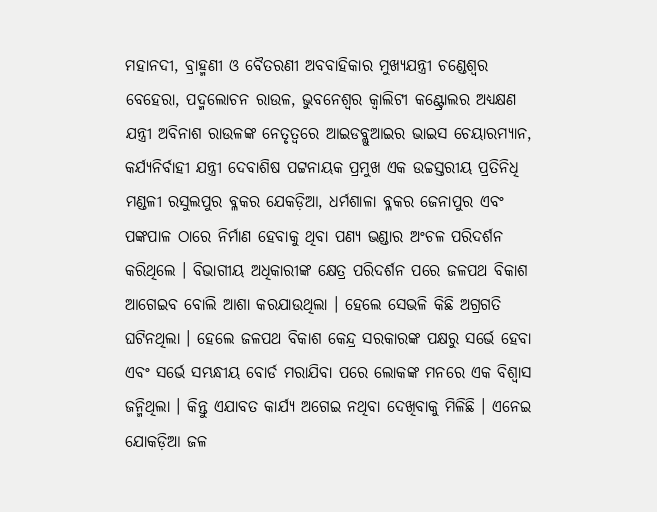ମହାନଦୀ, ବ୍ରାହ୍ମଣୀ ଓ ବୈତରଣୀ ଅବବାହିକାର ମୁଖ୍ୟଯନ୍ତ୍ରୀ ଚଣ୍ଡେଶ୍ୱର ବେହେରା, ପଦ୍ମଲୋଚନ ରାଉଳ, ଭୁବନେଶ୍ୱର କ୍ୱାଲିଟୀ କଣ୍ଟ୍ରୋଲର ଅଧ୍ୟକ୍ଷଣ ଯନ୍ତ୍ରୀ ଅବିନାଶ ରାଉଳଙ୍କ ନେତୃତ୍ୱରେ ଆଇଡବ୍ଲୁଆଇର ଭାଇସ ଚେୟାରମ୍ୟାନ, କର୍ଯ୍ୟନିର୍ବାହୀ ଯନ୍ତ୍ରୀ ଦେବାଶିଷ ପଟ୍ଟନାୟକ ପ୍ରମୁଖ ଏକ ଉଚ୍ଚସ୍ତରୀୟ ପ୍ରତିନିଧି ମଣ୍ଡଳୀ ରସୁଲପୁର ବ୍ଳକର ଯେକଡ଼ିଆ, ଧର୍ମଶାଳା ବ୍ଳକର ଜେନାପୁର ଏବଂ ପଙ୍କପାଳ ଠାରେ ନିର୍ମାଣ ହେବାକୁ ଥିବା ପଣ୍ୟ ଭଣ୍ଡାର ଅଂଚଳ ପରିଦର୍ଶନ କରିଥିଲେ । ବିଭାଗୀୟ ଅଧିକାରୀଙ୍କ କ୍ଷେତ୍ର ପରିଦର୍ଶନ ପରେ ଜଳପଥ ବିକାଶ ଆଗେଇବ ବୋଲି ଆଶା କରଯାଉଥିଲା । ହେଲେ ସେଭଳି କିଛି ଅଗ୍ରଗତି ଘଟିନଥିଲା । ହେଲେ ଜଳପଥ ବିକାଶ କେନ୍ଦ୍ର ସରକାରଙ୍କ ପକ୍ଷରୁ ସର୍ଭେ ହେବା ଏବଂ ସର୍ଭେ ସମ୍ଭନ୍ଧୀୟ ବୋର୍ଡ ମରାଯିବା ପରେ ଲୋକଙ୍କ ମନରେ ଏକ ବିଶ୍ୱାସ ଜନ୍ମିଥିଲା । କିନ୍ତୁ ଏଯାବତ କାର୍ଯ୍ୟ ଅଗେଇ ନଥିବା ଦେଖିବାକୁ ମିଳିଛି । ଏନେଇ ଯୋକଡ଼ିଆ ଜଳ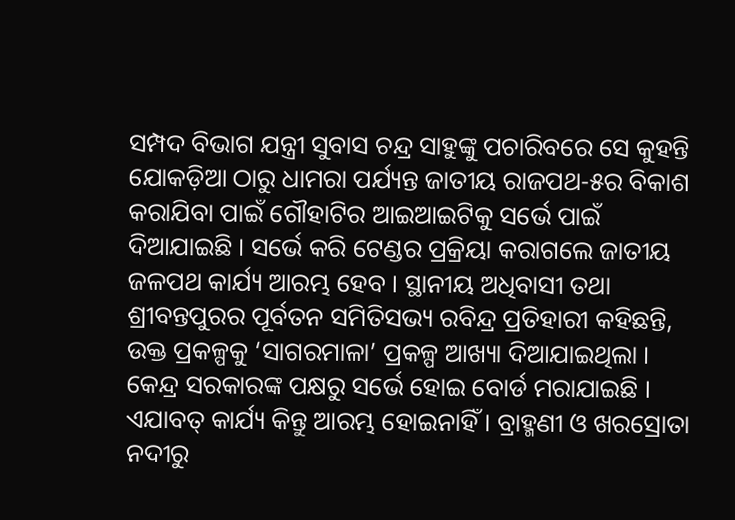ସମ୍ପଦ ବିଭାଗ ଯନ୍ତ୍ରୀ ସୁବାସ ଚନ୍ଦ୍ର ସାହୁଙ୍କୁ ପଚାରିବରେ ସେ କୁହନ୍ତି ଯୋକଡ଼ିଆ ଠାରୁ ଧାମରା ପର୍ଯ୍ୟନ୍ତ ଜାତୀୟ ରାଜପଥ-୫ର ବିକାଶ କରାଯିବା ପାଇଁ ଗୌହାଟିର ଆଇଆଇଟିକୁ ସର୍ଭେ ପାଇଁ ଦିଆଯାଇଛି । ସର୍ଭେ କରି ଟେଣ୍ଡର ପ୍ରକ୍ରିୟା କରାଗଲେ ଜାତୀୟ ଜଳପଥ କାର୍ଯ୍ୟ ଆରମ୍ଭ ହେବ । ସ୍ଥାନୀୟ ଅଧିବାସୀ ତଥା ଶ୍ରୀବନ୍ତପୁରର ପୂର୍ବତନ ସମିତିସଭ୍ୟ ରବିନ୍ଦ୍ର ପ୍ରତିହାରୀ କହିଛନ୍ତି, ଉକ୍ତ ପ୍ରକଳ୍ପକୁ ‘ସାଗରମାଳା’ ପ୍ରକଳ୍ପ ଆଖ୍ୟା ଦିଆଯାଇଥିଲା । କେନ୍ଦ୍ର ସରକାରଙ୍କ ପକ୍ଷରୁ ସର୍ଭେ ହୋଇ ବୋର୍ଡ ମରାଯାଇଛି । ଏଯାବତ୍ କାର୍ଯ୍ୟ କିନ୍ତୁ ଆରମ୍ଭ ହୋଇନାହିଁ । ବ୍ରାହ୍ମଣୀ ଓ ଖରସ୍ରୋତା ନଦୀରୁ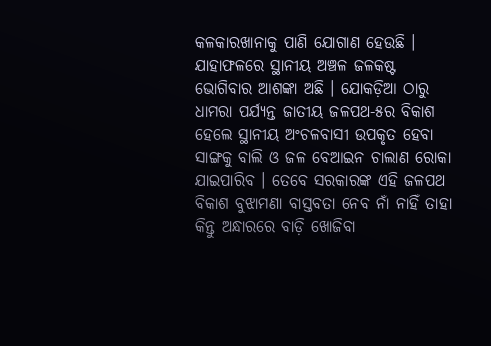କଳକାରଖାନାକୁ ପାଣି ଯୋଗାଣ ହେଉଛି । ଯାହାଫଳରେ ସ୍ଥାନୀୟ ଅଞ୍ଚଳ ଜଳକଷ୍ଟ ଭୋଗିବାର ଆଶଙ୍କା ଅଛି । ଯୋକଡ଼ିଆ ଠାରୁ ଧାମରା ପର୍ଯ୍ୟନ୍ତ ଜାତୀୟ ଜଳପଥ-୫ର ବିକାଶ ହେଲେ ସ୍ଥାନୀୟ ଅଂଚଳବାସୀ ଉପକୃତ ହେବା ସାଙ୍ଗକୁ ବାଲି ଓ ଜଳ ବେଆଇନ ଚାଲାଣ ରୋକା ଯାଇପାରିବ । ତେବେ ସରକାରଙ୍କ ଏହି ଜଳପଥ ବିକାଶ ବୁଝାମଣା ବାସ୍ତବତା ନେବ ନାଁ ନାହିଁ ତାହା କିନ୍ତୁ ଅନ୍ଧାରରେ ବାଡ଼ି ଖୋଜିବା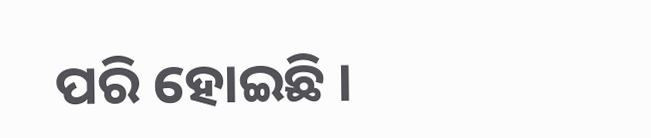ପରି ହୋଇଛି ।